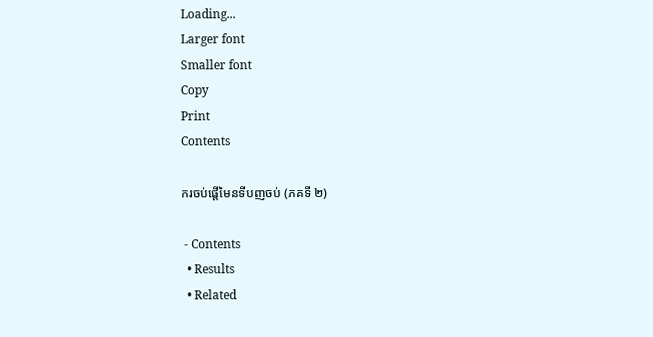Loading...
Larger font
Smaller font
Copy
Print
Contents

ករចប់ផ្តើមៃនទីបញចប់ (ភគទី ២)

 - Contents
  • Results
  • Related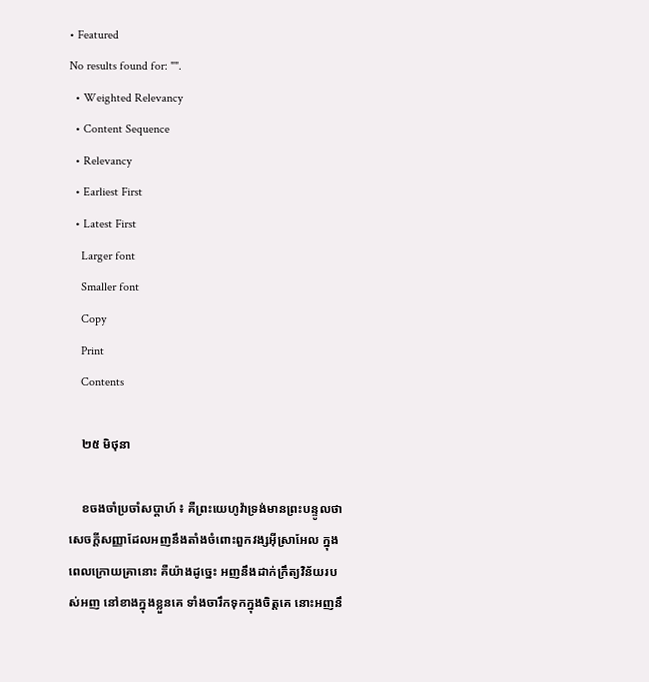• Featured
No results found for: "".
  • Weighted Relevancy
  • Content Sequence
  • Relevancy
  • Earliest First
  • Latest First
    Larger font
    Smaller font
    Copy
    Print
    Contents

    ២៥ មិថុនា

    ខចងចាំប្រចាំសប្តាហ៍ ៖ គឺព្រះយេហូវ៉ាទ្រង់មានព្រះបន្ទូលថា សេចក្តីសញ្ញាដែលអញនឹងតាំងចំពោះពួកវង្សអ៊ីស្រាអែល ក្នុងពេលក្រោយគ្រានោះ គឺយ៉ាងដូច្នេះ អញនឹងដាក់ក្រឹត្យវិន័យរបស់អញ នៅខាងក្នុងខ្លួនគេ ទាំងចារឹកទុកក្នុងចិត្តគេ នោះអញនឹ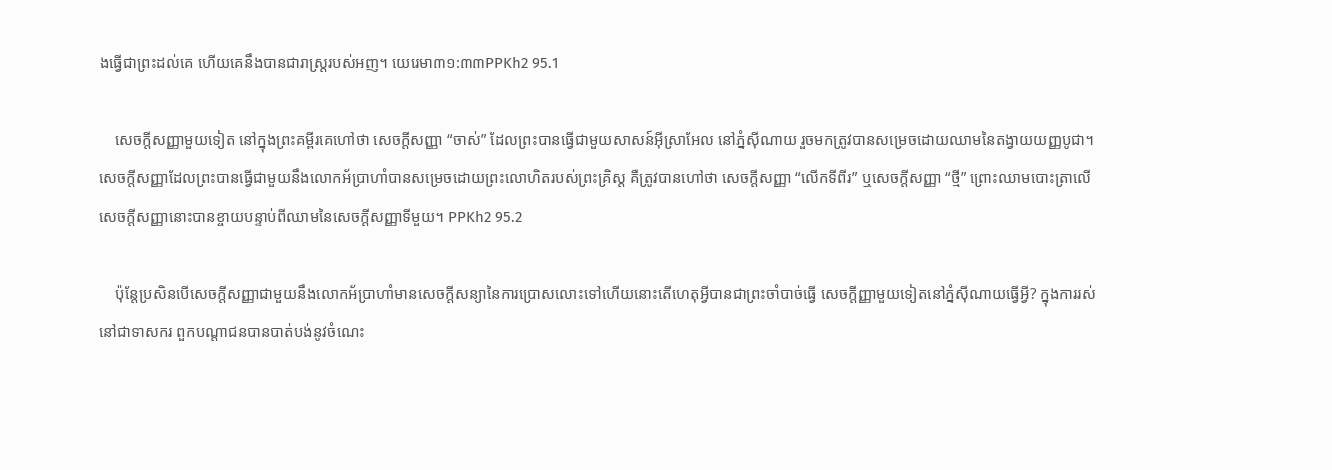ងធ្វើជាព្រះដល់គេ ហើយគេនឹងបានជារាស្ត្ររបស់អញ។ យេរេមា៣១:៣៣PPKh2 95.1

    សេចក្តីសញ្ញាមួយទៀត នៅក្នុងព្រះគម្ពីរគេហៅថា សេចក្តីសញ្ញា “ចាស់” ដែលព្រះបានធ្វើជាមួយសាសន៍អ៊ីស្រាអែល នៅភ្នំស៊ីណាយ រួចមកត្រូវបានសម្រេចដោយឈាមនៃតង្វាយយញ្ញបូជា។ សេចក្តីសញ្ញាដែលព្រះបានធ្វើជាមួយនឹងលោកអ័ប្រាហាំបានសម្រេចដោយព្រះលោហិតរបស់ព្រះគ្រិស្ត គឺត្រូវបានហៅថា សេចក្តីសញ្ញា “លើកទីពីរ” ឬសេចក្តីសញ្ញា “ថ្មី” ព្រោះឈាមបោះត្រាលើសេចក្តីសញ្ញានោះបានខ្ចាយបន្ទាប់ពីឈាមនៃសេចក្តីសញ្ញាទីមួយ។ PPKh2 95.2

    ប៉ុន្តែប្រសិនបើសេចក្តីសញ្ញាជាមួយនឹងលោកអ័ប្រាហាំមានសេចក្តីសន្យានៃការប្រោសលោះទៅហើយនោះតើហេតុអ្វីបានជាព្រះចាំបាច់ធ្វើ សេចក្តីញ្ញាមួយទៀតនៅភ្នំស៊ីណាយធ្វើអ្វី? ក្នុងការរស់នៅជាទាសករ ពួកបណ្តាជនបានបាត់បង់នូវចំណេះ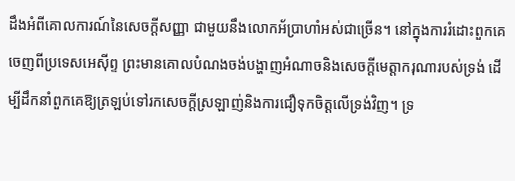ដឹងអំពីគោលការណ៍នៃសេចក្តីសញ្ញា ជាមួយនឹងលោកអ័ប្រាហាំអស់ជាច្រើន។ នៅក្នុងការរំដោះពួកគេចេញពីប្រទេសអេស៊ីព្ទ ព្រះមានគោលបំណងចង់បង្ហាញអំណាចនិងសេចក្តីមេត្តាករុណារបស់ទ្រង់ ដើម្បីដឹកនាំពួកគេឱ្យត្រឡប់ទៅរកសេចក្ដីស្រឡាញ់និងការជឿទុកចិត្តលើទ្រង់វិញ។ ទ្រ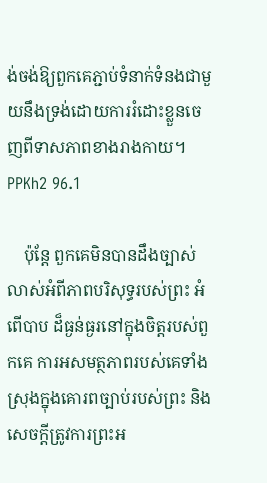ង់ចង់ឱ្យពួកគេភ្ជាប់ទំនាក់ទំនងជាមួយនឹងទ្រង់ដោយការរំដោះខ្លួនចេញពីទាសភាពខាងរាងកាយ។ PPKh2 96.1

    ប៉ុន្តែ ពួកគេមិនបានដឹងច្បាស់លាស់អំពីភាពបរិសុទ្ធរបស់ព្រះ អំពើបាប ដ៏ធ្ងន់ធ្ងរនៅក្នុងចិត្ដរបស់ពួកគេ ការអសមត្ថភាពរបស់គេទាំងស្រុងក្នុងគោរពច្បាប់របស់ព្រះ និងសេចក្តីត្រូវការព្រះអ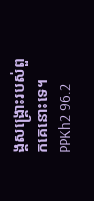ង្គសង្គ្រោះរបស់ពួកគេនោះទេ។ PPKh2 96.2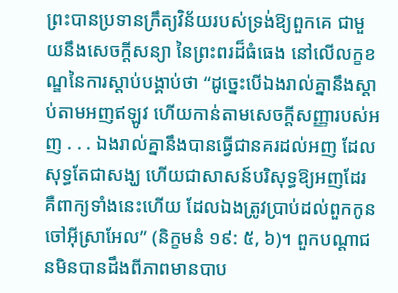ព្រះបានប្រទានក្រឹត្យវិន័យរបស់ទ្រង់ឱ្យពួកគេ ជាមួយនឹងសេចក្តីសន្យា នៃព្រះពរដ៏ធំធេង នៅលើលក្ខខណ្ឌនៃការស្តាប់បង្គាប់ថា “ដូច្នេះបើឯងរាល់គ្នានឹងស្តាប់តាមអញឥឡូវ ហើយកាន់តាមសេចក្តីសញ្ញារបស់អញ . . . ឯងរាល់គ្នានឹងបានធ្វើជានគរដល់អញ ដែលសុទ្ធតែជាសង្ឃ ហើយជាសាសន៍បរិសុទ្ធឱ្យអញដែរ គឺពាក្យទាំងនេះហើយ ដែលឯងត្រូវប្រាប់ដល់ពួកកូនចៅអ៊ីស្រាអែល” (និក្ខមនំ ១៩: ៥, ៦)។ ពួកបណ្តាជនមិនបានដឹងពីភាពមានបាប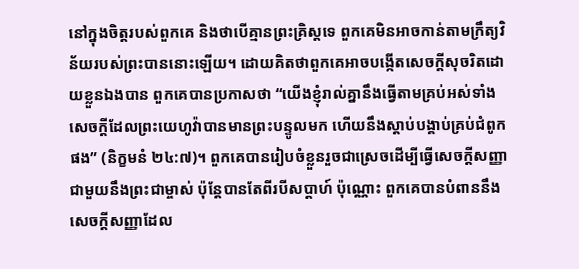នៅក្នុងចិត្តរបស់ពួកគេ និងថាបើគ្មានព្រះគ្រិស្តទេ ពួកគេមិនអាចកាន់តាមក្រឹត្យវិន័យរបស់ព្រះបាននោះឡើយ។ ដោយគិតថាពួកគេអាចបង្កើតសេចក្ដីសុចរិតដោយខ្លួនឯងបាន ពួកគេបានប្រកាសថា “យើងខ្ញុំរាល់គ្នានឹងធ្វើតាមគ្រប់អស់ទាំងសេចក្តីដែលព្រះយេហូវ៉ាបានមានព្រះបន្ទូលមក ហើយនឹងស្តាប់បង្គាប់គ្រប់ជំពូកផង” (និក្ខមនំ ២៤:៧)។ ពួកគេបានរៀបចំខ្លួនរួចជាស្រេចដើម្បីធ្វើសេចក្តីសញ្ញាជាមួយនឹងព្រះជាម្ចាស់ ប៉ុន្តែបានតែពីរបីសប្តាហ៍ ប៉ុណ្ណោះ ពួកគេបានបំពាននឹងសេចក្តីសញ្ញាដែល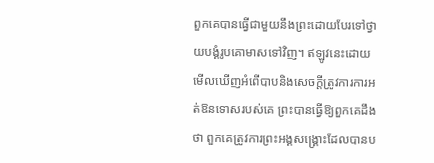ពួកគេបានធ្វើជាមួយនឹងព្រះដោយបែរទៅថ្វាយបង្គំរូបគោមាសទៅវិញ។ ឥឡូវនេះដោយមើលឃើញអំពើបាបនិងសេចក្តីត្រូវការការអត់ឱនទោសរបស់គេ ព្រះបានធ្វើឱ្យពួកគេដឹងថា ពួកគេត្រូវការព្រះអង្គសង្គ្រោះដែលបានប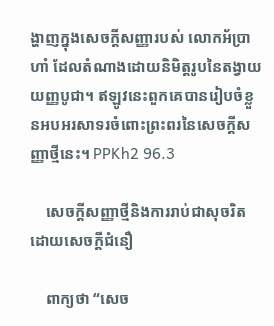ង្ហាញក្នុងសេចក្តីសញ្ញារបស់ លោកអ័ប្រាហាំ ដែលតំណាងដោយនិមិត្តរូបនៃតង្វាយយញ្ញបូជា។ ឥឡូវនេះពួកគេបានរៀបចំខ្លួនអបអរសាទរចំពោះព្រះពរនៃសេចក្តីសញ្ញាថ្មីនេះ។ PPKh2 96.3

    សេចក្តីសញ្ញាថ្មីនិងការរាប់ជាសុចរិតដោយសេចក្តីជំនឿ

    ពាក្យថា “សេច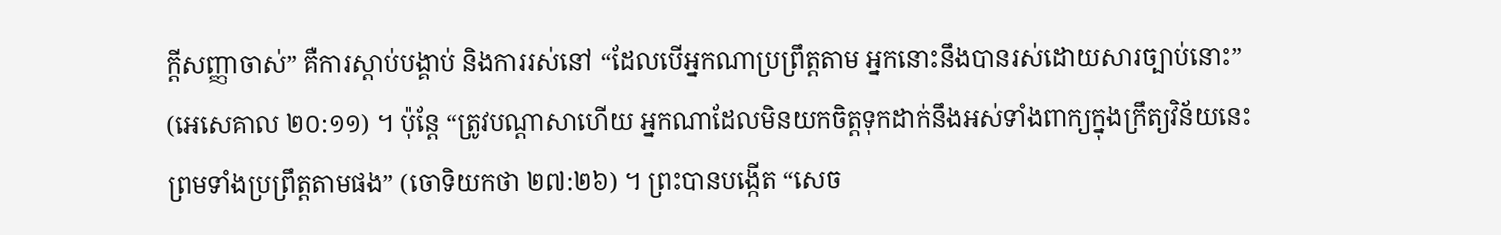ក្តីសញ្ញាចាស់” គឺការស្តាប់បង្គាប់ និងការរស់នៅ “ដែលបើអ្នកណាប្រព្រឹត្តតាម អ្នកនោះនឹងបានរស់ដោយសារច្បាប់នោះ” (អេសេគាល ២០:១១) ។ ប៉ុន្តែ “ត្រូវបណ្តាសាហើយ អ្នកណាដែលមិនយកចិត្តទុកដាក់នឹងអស់ទាំងពាក្យក្នុងក្រឹត្យវិន័យនេះ ព្រមទាំងប្រព្រឹត្តតាមផង” (ចោទិយកថា ២៧:២៦) ។ ព្រះបានបង្កើត “សេច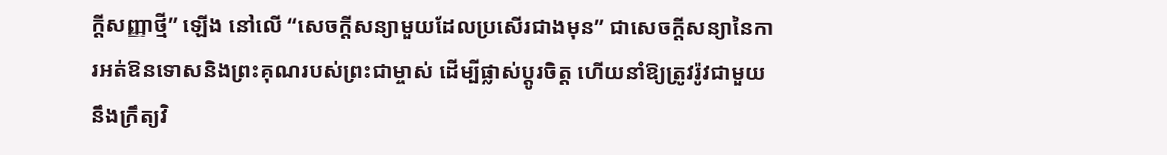ក្ដីសញ្ញាថ្មី” ឡើង នៅលើ “សេចក្តីសន្យាមួយដែលប្រសើរជាងមុន” ជាសេចក្តីសន្យានៃការអត់ឱនទោសនិងព្រះគុណរបស់ព្រះជាម្ចាស់ ដើម្បីផ្លាស់ប្តូរចិត្ត ហើយនាំឱ្យត្រូវរ៉ូវជាមួយនឹងក្រឹត្យវិ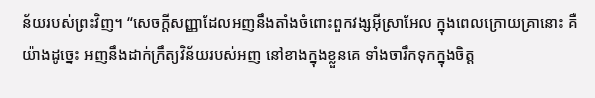ន័យរបស់ព្រះវិញ។ “សេចក្តីសញ្ញាដែលអញនឹងតាំងចំពោះពួកវង្សអ៊ីស្រាអែល ក្នុងពេលក្រោយគ្រានោះ គឺយ៉ាងដូច្នេះ អញនឹងដាក់ក្រឹត្យវិន័យរបស់អញ នៅខាងក្នុងខ្លួនគេ ទាំងចារឹកទុកក្នុងចិត្ត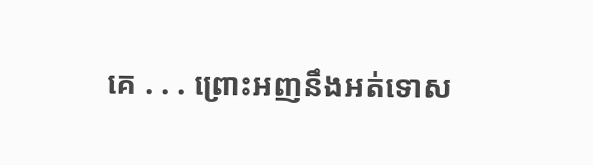គេ . . . ព្រោះអញនឹងអត់ទោស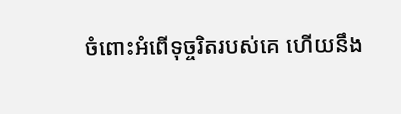ចំពោះអំពើទុច្ចរិតរបស់គេ ហើយនឹង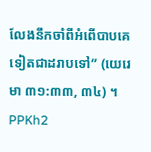លែងនឹកចាំពីអំពើបាបគេទៀតជាដរាបទៅ” (យេរេមា ៣១:៣៣, ៣៤) ។ PPKh2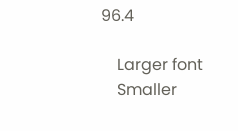96.4

    Larger font
    Smaller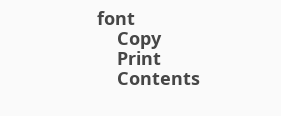font
    Copy
    Print
    Contents